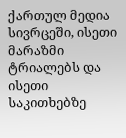ქართულ მედია სივრცეში, ისეთი მარაზმი ტრიალებს და ისეთი საკითხებზე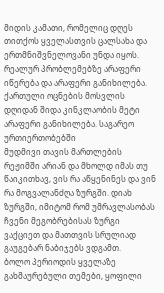მიდის კამათი, რომელიც დღეს თითქოს ყველასთვის ცალსახა და ერთმნიშვნელოვანი უნდა იყოს. რეალურ პრობლემებზე არაფერი იწერება და არაფერი განიხილება. ქართული ოცნების მოსვლის დღიდან შიდა კინკლაობის მეტი არაფერი განიხილება. საგარეო ურთიერთობებში
მუდმივი თავის მართლების რეჟიმში არიან და მხოლდ იმას თუ წაიკითხავ, ვის რა აწყენინეს და ვინ რა მოგვალანძღა ზურგში. დიახ ზურგში, იმიტომ რომ უმრავლასობას ჩვენი მეგობრებისას ზურგი ვაქციეთ და მათთვის სრულიად გაუგებარ ნაბიჯებს ვდგამთ.
ბოლო პერიოდის ყველაზე გახმაურებული თემები, ყოფილი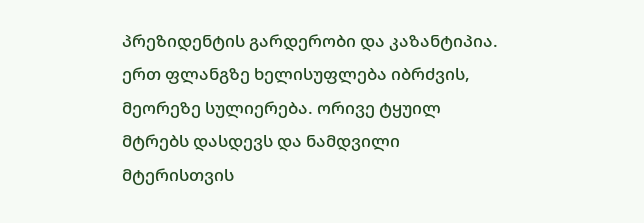პრეზიდენტის გარდერობი და კაზანტიპია. ერთ ფლანგზე ხელისუფლება იბრძვის, მეორეზე სულიერება. ორივე ტყუილ მტრებს დასდევს და ნამდვილი მტერისთვის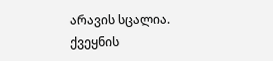არავის სცალია.
ქვეყნის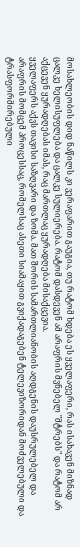მოსახლეობის დიდ ნაწილს კი ვერაფარით გაუგია, თუ რატომ ხდება ეს ყველაფერი, რას ისახავენ მიზნად ცალკე ხელისუფლება და ცალკე სულიერება. რატომ დასდევენ ამ არაფრის მვნებელ "მტრებს" და რატომ არ აქცევენ ყურადღებას იმას, რაც მართლაც ყურადღება მისაქცევია.
ყველაფერს აქვს თავისი საზღვარი და ზომა. მათ შორის სამართლიანობის აღდგენის დაუსრულებელ და არაფრის მომცემ პროცესსაც, რომელსაც ასეთი სიამაყით გვიქადაგებენ ტელევიზორიდან მოძველებული და ტრასფორმირებული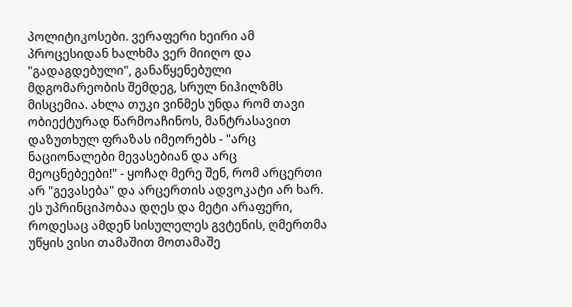პოლიტიკოსები. ვერაფერი ხეირი ამ პროცესიდან ხალხმა ვერ მიიღო და "გადაგდებული", განაწყენებული მდგომარეობის შემდეგ, სრულ ნიჰილზმს მისცემია. ახლა თუკი ვინმეს უნდა რომ თავი ობიექტურად წარმოაჩინოს, მანტრასავით დაზუთხულ ფრაზას იმეორებს - "არც ნაციონალები მევასებიან და არც მეოცნებეები!" - ყოჩაღ მერე შენ, რომ არცერთი არ "გევასება" და არცერთის ადვოკატი არ ხარ. ეს უპრინციპობაა დღეს და მეტი არაფერი, როდესაც ამდენ სისულელეს გვტენის, ღმერთმა უწყის ვისი თამაშით მოთამაშე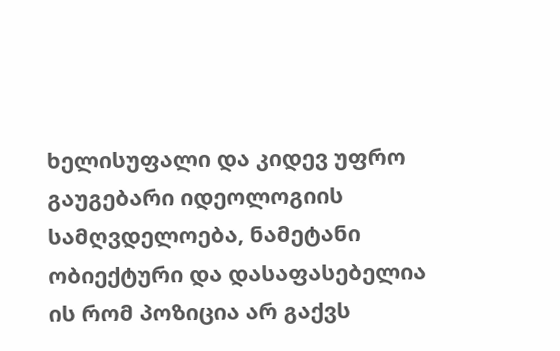ხელისუფალი და კიდევ უფრო გაუგებარი იდეოლოგიის სამღვდელოება, ნამეტანი ობიექტური და დასაფასებელია ის რომ პოზიცია არ გაქვს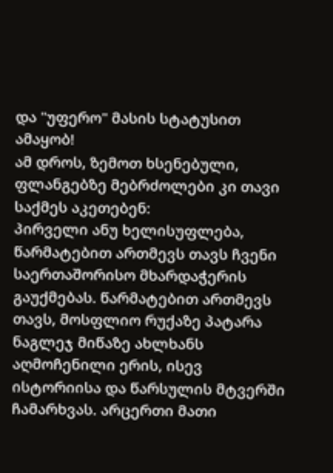და "უფერო" მასის სტატუსით ამაყობ!
ამ დროს, ზემოთ ხსენებული, ფლანგებზე მებრძოლები კი თავი საქმეს აკეთებენ:
პირველი ანუ ხელისუფლება, წარმატებით ართმევს თავს ჩვენი საერთაშორისო მხარდაჭერის გაუქმებას. წარმატებით ართმევს თავს, მოსფლიო რუქაზე პატარა ნაგლეჯ მიწაზე ახლხანს აღმოჩენილი ერის, ისევ ისტორიისა და წარსულის მტვერში ჩამარხვას. არცერთი მათი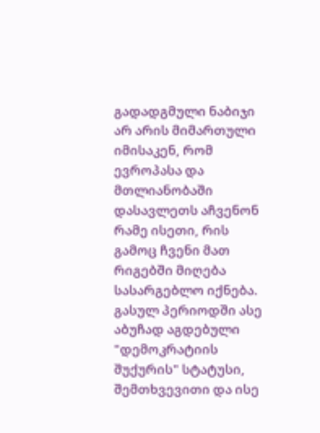გადადგმული ნაბიჯი არ არის მიმართული იმისაკენ, რომ ევროპასა და მთლიანობაში დასავლეთს აჩვენონ რამე ისეთი, რის გამოც ჩვენი მათ რიგებში მიღება სასარგებლო იქნება. გასულ პერიოდში ასე აბუჩად აგდებული "დემოკრატიის შუქურის" სტატუსი, შემთხვევითი და ისე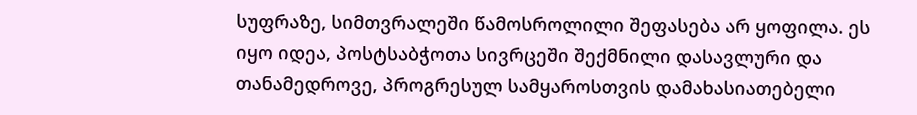სუფრაზე, სიმთვრალეში წამოსროლილი შეფასება არ ყოფილა. ეს იყო იდეა, პოსტსაბჭოთა სივრცეში შექმნილი დასავლური და თანამედროვე, პროგრესულ სამყაროსთვის დამახასიათებელი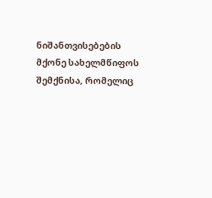ნიშანთვისებების მქონე სახელმწიფოს შემქნისა, რომელიც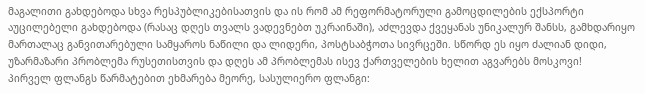მაგალითი გახდებოდა სხვა რესპუბლიკებისათვის და ის რომ ამ რეფორმატორული გამოცდილების ექსპორტი აუცილებელი გახდებოდა (რასაც დღეს თვალს ვადევნებთ უკრაინაში), აძლევდა ქვეყანას უნიკალურ შანსს, გამხდარიყო მართალაც განვითარებული სამყაროს ნაწილი და ლიდერი, პოსტსაბჭოთა სივრცეში. სწორდ ეს იყო ძალიან დიდი, უზარმაზარი პრობლემა რუსეთისთვის და დღეს ამ პრობლემას ისევ ქართველების ხელით აგვარებს მოსკოვი!
პირველ ფლანგს წარმატებით ეხმარება მეორე, სასულიერო ფლანგი: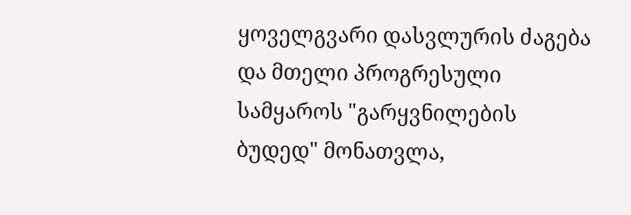ყოველგვარი დასვლურის ძაგება და მთელი პროგრესული სამყაროს "გარყვნილების ბუდედ" მონათვლა,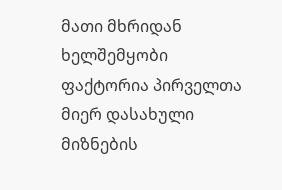მათი მხრიდან ხელშემყობი ფაქტორია პირველთა მიერ დასახული მიზნების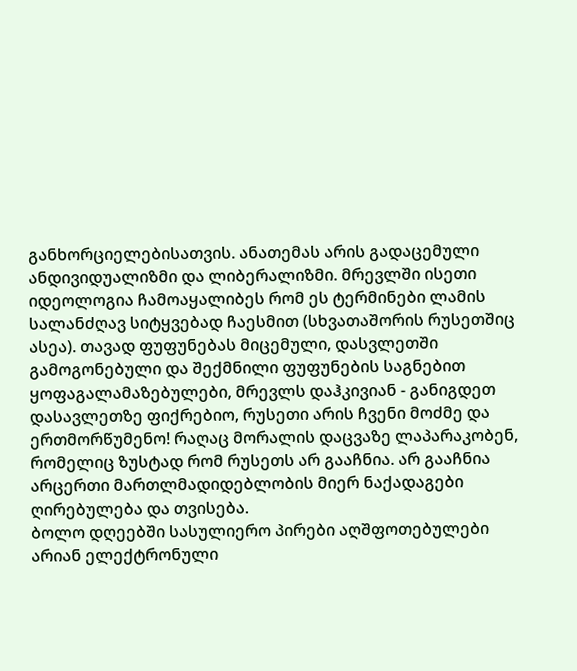განხორციელებისათვის. ანათემას არის გადაცემული ანდივიდუალიზმი და ლიბერალიზმი. მრევლში ისეთი იდეოლოგია ჩამოაყალიბეს რომ ეს ტერმინები ლამის სალანძღავ სიტყვებად ჩაესმით (სხვათაშორის რუსეთშიც ასეა). თავად ფუფუნებას მიცემული, დასვლეთში გამოგონებული და შექმნილი ფუფუნების საგნებით ყოფაგალამაზებულები, მრევლს დაჰკივიან - განიგდეთ დასავლეთზე ფიქრებიო, რუსეთი არის ჩვენი მოძმე და ერთმორწუმენო! რაღაც მორალის დაცვაზე ლაპარაკობენ, რომელიც ზუსტად რომ რუსეთს არ გააჩნია. არ გააჩნია არცერთი მართლმადიდებლობის მიერ ნაქადაგები ღირებულება და თვისება.
ბოლო დღეებში სასულიერო პირები აღშფოთებულები არიან ელექტრონული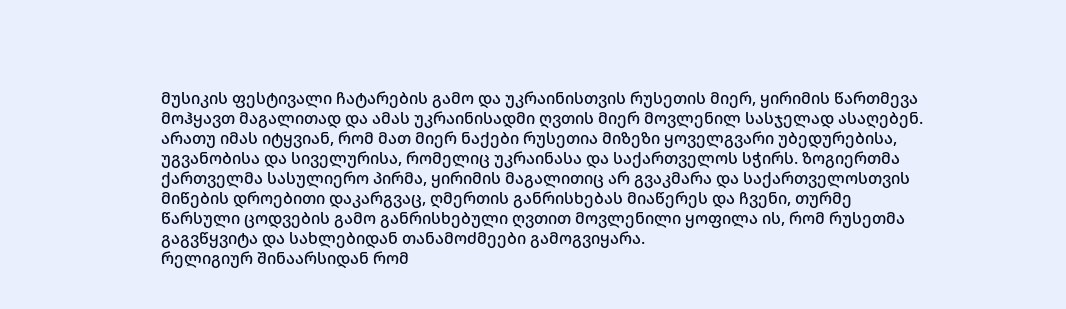მუსიკის ფესტივალი ჩატარების გამო და უკრაინისთვის რუსეთის მიერ, ყირიმის წართმევა მოჰყავთ მაგალითად და ამას უკრაინისადმი ღვთის მიერ მოვლენილ სასჯელად ასაღებენ. არათუ იმას იტყვიან, რომ მათ მიერ ნაქები რუსეთია მიზეზი ყოველგვარი უბედურებისა, უგვანობისა და სიველურისა, რომელიც უკრაინასა და საქართველოს სჭირს. ზოგიერთმა ქართველმა სასულიერო პირმა, ყირიმის მაგალითიც არ გვაკმარა და საქართველოსთვის მიწების დროებითი დაკარგვაც, ღმერთის განრისხებას მიაწერეს და ჩვენი, თურმე წარსული ცოდვების გამო განრისხებული ღვთით მოვლენილი ყოფილა ის, რომ რუსეთმა გაგვწყვიტა და სახლებიდან თანამოძმეები გამოგვიყარა.
რელიგიურ შინაარსიდან რომ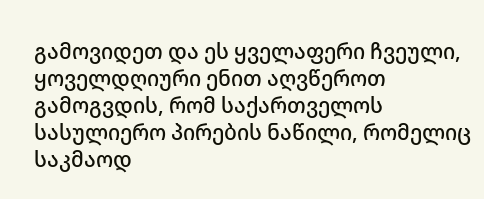გამოვიდეთ და ეს ყველაფერი ჩვეული, ყოველდღიური ენით აღვწეროთ გამოგვდის, რომ საქართველოს სასულიერო პირების ნაწილი, რომელიც საკმაოდ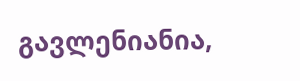გავლენიანია,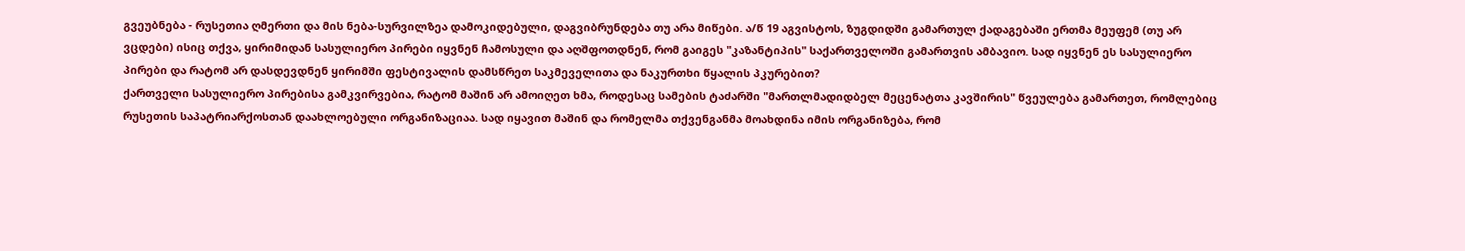გვეუბნება - რუსეთია ღმერთი და მის ნება-სურვილზეა დამოკიდებული, დაგვიბრუნდება თუ არა მიწები. ა/წ 19 აგვისტოს, ზუგდიდში გამართულ ქადაგებაში ერთმა მეუფემ (თუ არ ვცდები) ისიც თქვა, ყირიმიდან სასულიერო პირები იყვნენ ჩამოსული და აღშფოთდნენ, რომ გაიგეს "კაზანტიპის" საქართველოში გამართვის ამბავიო. სად იყვნენ ეს სასულიერო პირები და რატომ არ დასდევდნენ ყირიმში ფესტივალის დამსწრეთ საკმეველითა და ნაკურთხი წყალის პკურებით?
ქართველი სასულიერო პირებისა გამკვირვებია, რატომ მაშინ არ ამოიღეთ ხმა, როდესაც სამების ტაძარში "მართლმადიდბელ მეცენატთა კავშირის" წვეულება გამართეთ, რომლებიც რუსეთის საპატრიარქოსთან დაახლოებული ორგანიზაციაა. სად იყავით მაშინ და რომელმა თქვენგანმა მოახდინა იმის ორგანიზება, რომ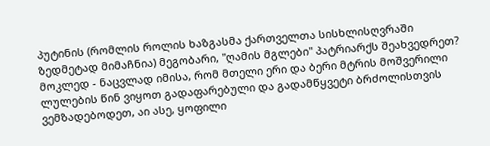პუტინის (რომლის როლის ხაზგასმა ქართველთა სისხლისღვრაში ზედმეტად მიმაჩნია) მეგობარი, "ღამის მგლები" პატრიარქს შეახვედრეთ?
მოკლედ - ნაცვლად იმისა, რომ მთელი ერი და ბერი მტრის მოშვერილი ლულების წინ ვიყოთ გადაფარებული და გადამწყვეტი ბრძოლისთვის ვემზადებოდეთ, აი ასე, ყოფილი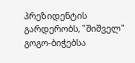პრეზიდენტის გარდერობს, "შიშველ" გოგო-ბიჭებსა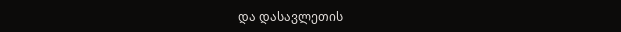და დასავლეთის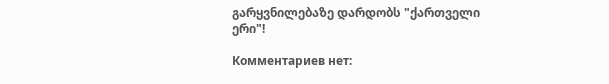გარყვნილებაზე დარდობს "ქართველი ერი"!

Комментариев нет: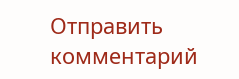Отправить комментарий